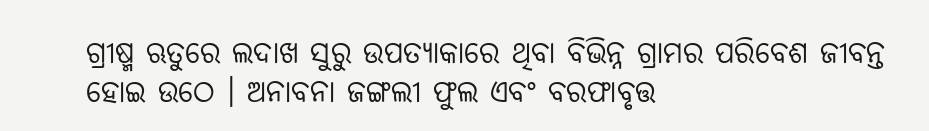ଗ୍ରୀଷ୍ମ ଋତୁରେ ଲଦାଖ ସୁରୁ ଉପତ୍ୟାକାରେ ଥିବା ବିଭିନ୍ନ ଗ୍ରାମର ପରିବେଶ ଜୀବନ୍ତ ହୋଇ ଉଠେ । ଅନାବନା ଜଙ୍ଗଲୀ ଫୁଲ ଏବଂ ବରଫାବୃତ୍ତ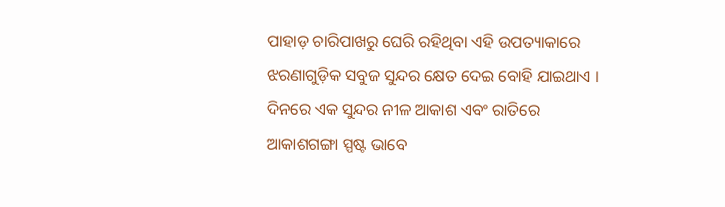ପାହାଡ଼ ଚାରିପାଖରୁ ଘେରି ରହିଥିବା ଏହି ଉପତ୍ୟାକାରେ ଝରଣାଗୁଡ଼ିକ ସବୁଜ ସୁନ୍ଦର କ୍ଷେତ ଦେଇ ବୋହି ଯାଇଥାଏ । ଦିନରେ ଏକ ସୁନ୍ଦର ନୀଳ ଆକାଶ ଏବଂ ରାତିରେ ଆକାଶଗଙ୍ଗା ସ୍ପଷ୍ଟ ଭାବେ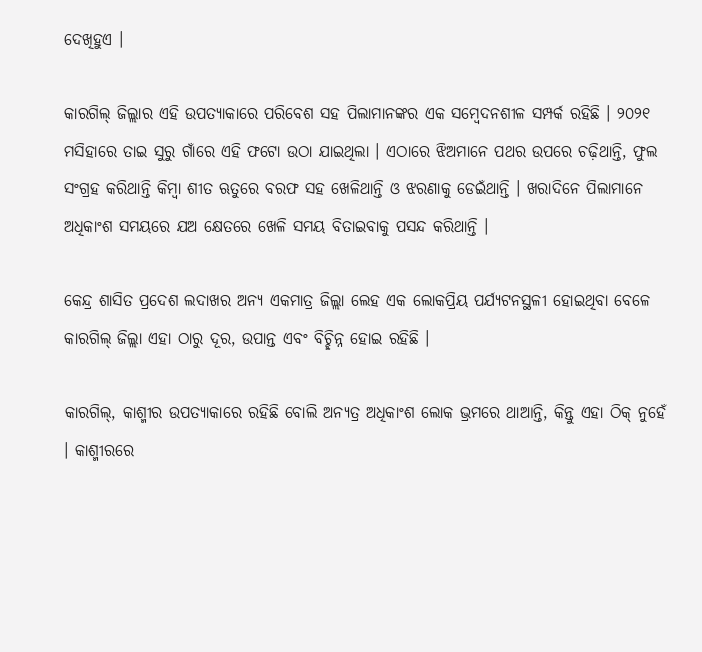ଦେଖିହୁଏ ।

କାରଗିଲ୍‌ ଜିଲ୍ଲାର ଏହି ଉପତ୍ୟାକାରେ ପରିବେଶ ସହ ପିଲାମାନଙ୍କର ଏକ ସମ୍ବେଦନଶୀଳ ସମ୍ପର୍କ ରହିଛି । ୨୦୨୧ ମସିହାରେ ତାଇ ସୁରୁ ଗାଁରେ ଏହି ଫଟୋ ଉଠା ଯାଇଥିଲା । ଏଠାରେ ଝିଅମାନେ ପଥର ଉପରେ ଚଢ଼ିଥାନ୍ତି, ଫୁଲ ସଂଗ୍ରହ କରିଥାନ୍ତି କିମ୍ବା ଶୀତ ଋତୁରେ ବରଫ ସହ ଖେଳିଥାନ୍ତି ଓ ଝରଣାକୁ ଡେଇଁଥାନ୍ତି । ଖରାଦିନେ ପିଲାମାନେ ଅଧିକାଂଶ ସମୟରେ ଯଅ କ୍ଷେତରେ ଖେଳି ସମୟ ବିତାଇବାକୁ ପସନ୍ଦ କରିଥାନ୍ତି ।

କେନ୍ଦ୍ର ଶାସିତ ପ୍ରଦେଶ ଲଦାଖର ଅନ୍ୟ ଏକମାତ୍ର ଜିଲ୍ଲା ଲେହ ଏକ ଲୋକପ୍ରିୟ ପର୍ଯ୍ୟଟନସ୍ଥଳୀ ହୋଇଥିବା ବେଳେ କାରଗିଲ୍‌ ଜିଲ୍ଲା ଏହା ଠାରୁ ଦୂର, ଉପାନ୍ତ ଏବଂ ବିଚ୍ଛିନ୍ନ ହୋଇ ରହିଛି ।

କାରଗିଲ୍‌, କାଶ୍ମୀର ଉପତ୍ୟାକାରେ ରହିଛି ବୋଲି ଅନ୍ୟତ୍ର ଅଧିକାଂଶ ଲୋକ ଭ୍ରମରେ ଥାଆନ୍ତି, କିନ୍ତୁ ଏହା ଠିକ୍‌ ନୁହେଁ । କାଶ୍ମୀରରେ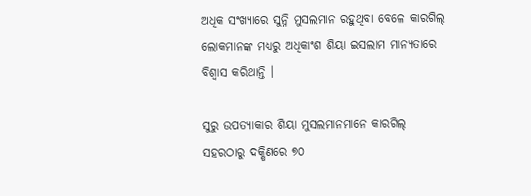ଅଧିକ ସଂଖ୍ୟାରେ ସୁନ୍ନି ମୁସଲମାନ ରହୁଥିବା ବେଳେ କାରଗିଲ୍‌ ଲୋକମାନଙ୍କ ମଧ୍ୟରୁ ଅଧିକାଂଶ ଶିୟା ଇସଲାମ ମାନ୍ୟତାରେ ବିଶ୍ୱାସ କରିଥାନ୍ତି ।

ସୁରୁ ଉପତ୍ୟାକାର ଶିୟା ମୁସଲମାନମାନେ କାରଗିଲ୍‌ ସହରଠାରୁ ଦକ୍ଷିଣରେ ୭୦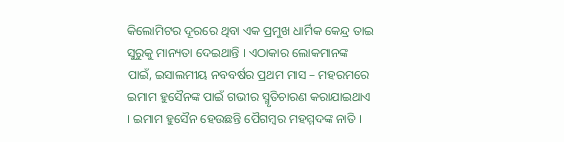କିଲୋମିଟର ଦୂରରେ ଥିବା ଏକ ପ୍ରମୁଖ ଧାର୍ମିକ କେନ୍ଦ୍ର ତାଇ ସୁରୁକୁ ମାନ୍ୟତା ଦେଇଥାନ୍ତି । ଏଠାକାର ଲୋକମାନଙ୍କ ପାଇଁ, ଇସାଲମୀୟ ନବବର୍ଷର ପ୍ରଥମ ମାସ – ମହରମରେ ଇମାମ ହୁସୈନଙ୍କ ପାଇଁ ଗଭୀର ସ୍ମୃତିଚାରଣ କରାଯାଇଥାଏ । ଇମାମ ହୁସୈନ ହେଉଛନ୍ତି ପୈଗମ୍ବର ମହମ୍ମଦଙ୍କ ନାତି ।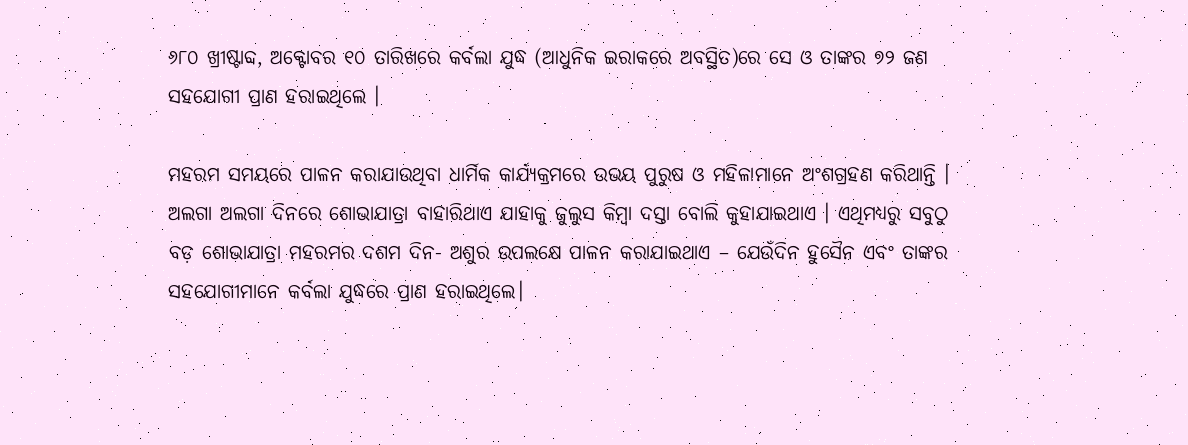୬୮୦ ଖ୍ରୀଷ୍ଟାବ୍ଦ, ଅକ୍ଟୋବର ୧୦ ତାରିଖରେ କର୍ବଲା ଯୁଦ୍ଧ (ଆଧୁନିକ ଇରାକରେ ଅବସ୍ଥିତ)ରେ ସେ ଓ ତାଙ୍କର ୭୨ ଜଣ ସହଯୋଗୀ ପ୍ରାଣ ହରାଇଥିଲେ ।

ମହରମ ସମୟରେ ପାଳନ କରାଯାଉଥିବା ଧାର୍ମିକ କାର୍ଯ୍ୟକ୍ରମରେ ଉଭୟ ପୁରୁଷ ଓ ମହିଳାମାନେ ଅଂଶଗ୍ରହଣ କରିଥାନ୍ତି । ଅଲଗା ଅଲଗା ଦିନରେ ଶୋଭାଯାତ୍ରା ବାହାରିଥାଏ ଯାହାକୁ ଜୁଲୁସ କିମ୍ବା ଦସ୍ତା ବୋଲି କୁହାଯାଇଥାଏ । ଏଥିମଧ୍ୟରୁ ସବୁଠୁ ବଡ଼ ଶୋଭାଯାତ୍ରା ମହରମର ଦଶମ ଦିନ- ଅଶୁର ଉପଲକ୍ଷେ ପାଳନ କରାଯାଇଥାଏ – ଯେଉଁଦିନ ହୁସୈନ ଏବଂ ତାଙ୍କର ସହଯୋଗୀମାନେ କର୍ବଲା ଯୁଦ୍ଧରେ ପ୍ରାଣ ହରାଇଥିଲେ।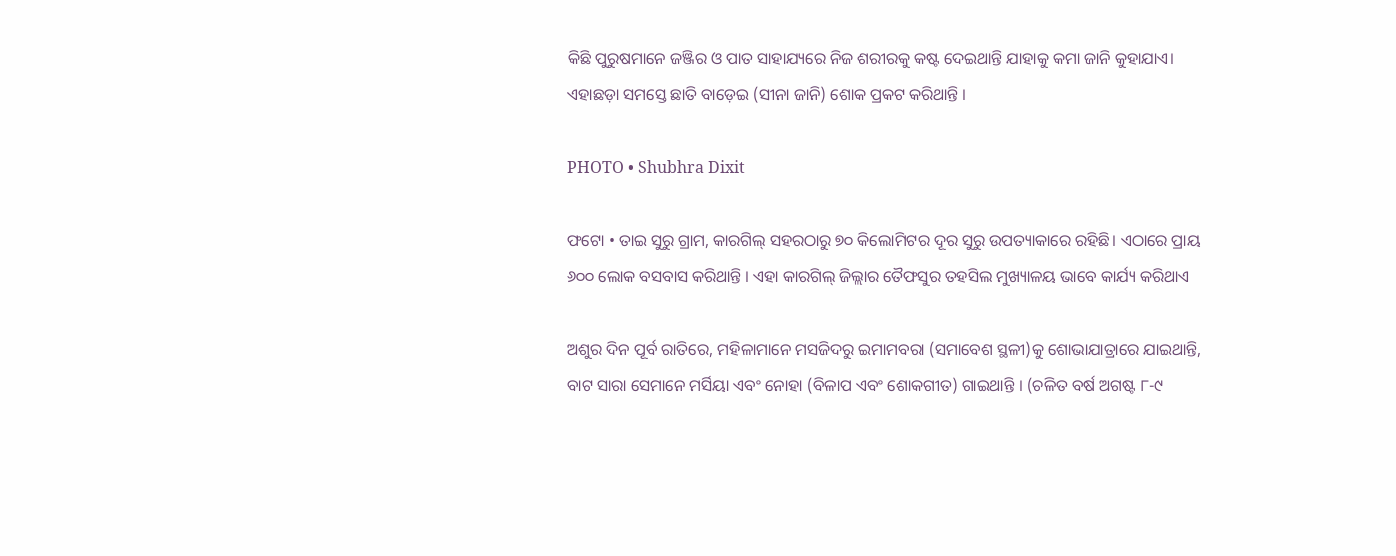କିଛି ପୁରୁଷମାନେ ଜଞ୍ଜିର ଓ ପାତ ସାହାଯ୍ୟରେ ନିଜ ଶରୀରକୁ କଷ୍ଟ ଦେଇଥାନ୍ତି ଯାହାକୁ କମା ଜାନି କୁହାଯାଏ। ଏହାଛଡ଼ା ସମସ୍ତେ ଛାତି ବାଡ଼େଇ (ସୀନା ଜାନି) ଶୋକ ପ୍ରକଟ କରିଥାନ୍ତି ।

PHOTO • Shubhra Dixit

ଫଟୋ • ତାଇ ସୁରୁ ଗ୍ରାମ, କାରଗିଲ୍‌ ସହରଠାରୁ ୭୦ କିଲୋମିଟର ଦୂର ସୁରୁ ଉପତ୍ୟାକାରେ ରହିଛି। ଏଠାରେ ପ୍ରାୟ ୬୦୦ ଲୋକ ବସବାସ କରିଥାନ୍ତି । ଏହା କାରଗିଲ୍‌ ଜିଲ୍ଲାର ତୈଫସୁର ତହସିଲ ମୁଖ୍ୟାଳୟ ଭାବେ କାର୍ଯ୍ୟ କରିଥାଏ

ଅଶୁର ଦିନ ପୂର୍ବ ରାତିରେ, ମହିଳାମାନେ ମସଜିଦରୁ ଇମାମବରା (ସମାବେଶ ସ୍ଥଳୀ)କୁ ଶୋଭାଯାତ୍ରାରେ ଯାଇଥାନ୍ତି, ବାଟ ସାରା ସେମାନେ ମର୍ସିୟା ଏବଂ ନୋହା (ବିଳାପ ଏବଂ ଶୋକଗୀତ) ଗାଇଥାନ୍ତି । (ଚଳିତ ବର୍ଷ ଅଗଷ୍ଟ ୮-୯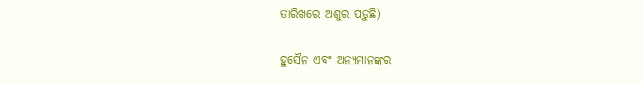ତାରିଖରେ ଅଶୁର ପଡ଼ୁଛି)

ହୁସୈନ ଏବଂ ଅନ୍ୟମାନଙ୍କର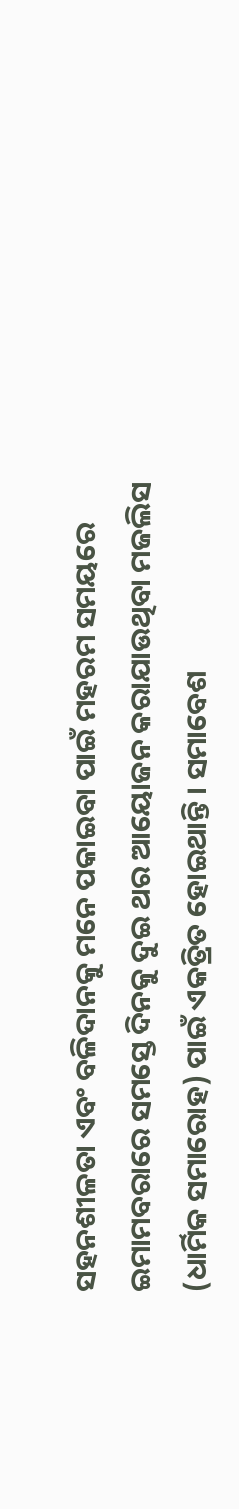ସହନଶୀଳତା ଏବଂ ବଳିଦାନକୁ ମନେ ପକାଇବା ପାଇଁ ମହରମ ସମୟରେ ଇମାମବରାରେ ସମସ୍ତେ ଦିନକୁ ଦୁଇ ଥର ଆୟୋଜନ କରାଯାଉଥିବା ମଜଲିସ (ଧାର୍ମିକ ସମାରୋହ) ପାଇଁ ଏକତ୍ରିତ ହୋଇଥାନ୍ତି । ସମାବେଶ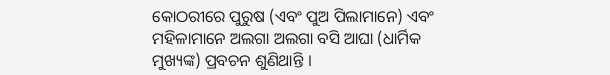କୋଠରୀରେ ପୁରୁଷ (ଏବଂ ପୁଅ ପିଲାମାନେ) ଏବଂ ମହିଳାମାନେ ଅଲଗା ଅଲଗା ବସି ଆଘା (ଧାର୍ମିକ ମୁଖ୍ୟଙ୍କ) ପ୍ରବଚନ ଶୁଣିଥାନ୍ତି ।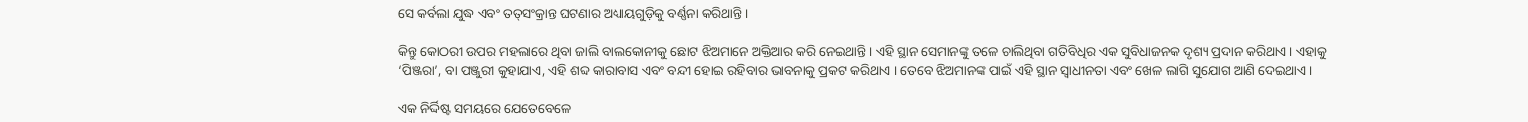ସେ କର୍ବଲା ଯୁଦ୍ଧ ଏବଂ ତତ୍‌ସଂକ୍ରାନ୍ତ ଘଟଣାର ଅଧ୍ୟାୟଗୁଡ଼ିକୁ ବର୍ଣ୍ଣନା କରିଥାନ୍ତି ।

କିନ୍ତୁ କୋଠରୀ ଉପର ମହଲାରେ ଥିବା ଜାଲି ବାଲକୋନୀକୁ ଛୋଟ ଝିଅମାନେ ଅକ୍ତିଆର କରି ନେଇଥାନ୍ତି । ଏହି ସ୍ଥାନ ସେମାନଙ୍କୁ ତଳେ ଚାଲିଥିବା ଗତିବିଧିର ଏକ ସୁବିଧାଜନକ ଦୃଶ୍ୟ ପ୍ରଦାନ କରିଥାଏ । ଏହାକୁ ‘ପିଞ୍ଜରା’, ବା ପଞ୍ଜୁରୀ କୁହାଯାଏ, ଏହି ଶବ୍ଦ କାରାବାସ ଏବଂ ବନ୍ଦୀ ହୋଇ ରହିବାର ଭାବନାକୁ ପ୍ରକଟ କରିଥାଏ । ତେବେ ଝିଅମାନଙ୍କ ପାଇଁ ଏହି ସ୍ଥାନ ସ୍ୱାଧୀନତା ଏବଂ ଖେଳ ଲାଗି ସୁଯୋଗ ଆଣି ଦେଇଥାଏ ।

ଏକ ନିର୍ଦ୍ଦିଷ୍ଟ ସମୟରେ ଯେତେବେଳେ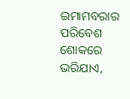ଇମାମବରାର ପରିବେଶ ଶୋକରେ ଭରିଯାଏ,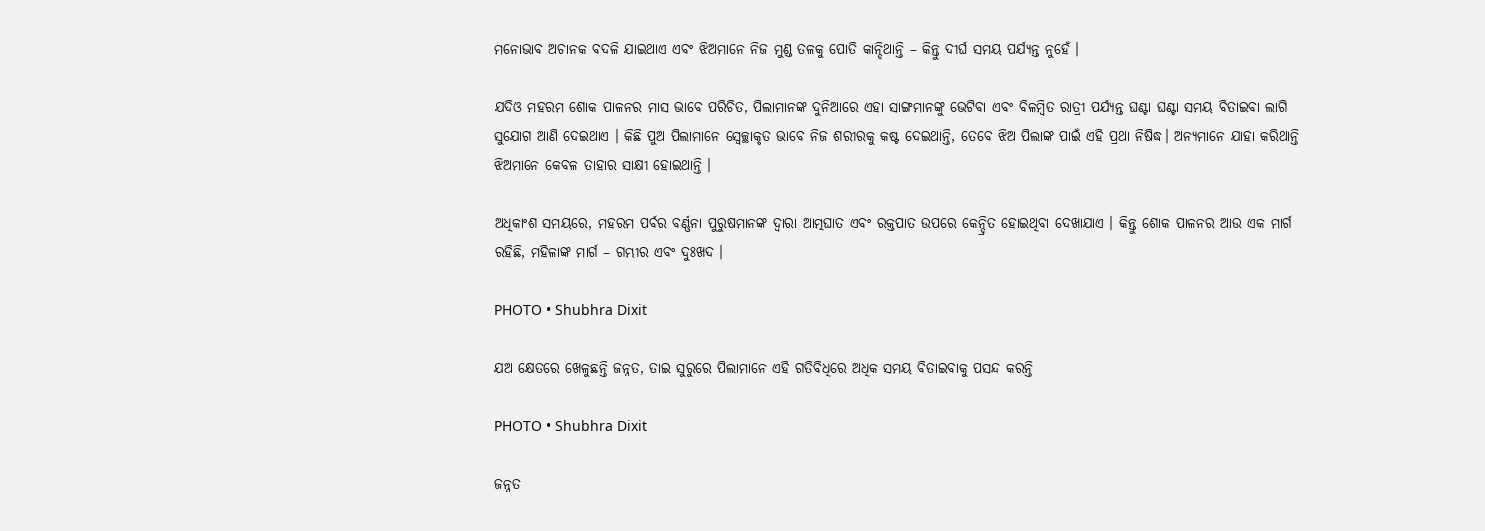ମନୋଭାବ ଅଚାନକ ବଦଳି ଯାଇଥାଏ ଏବଂ ଝିଅମାନେ ନିଜ ମୁଣ୍ଡ ତଳକୁ ପୋତି କାନ୍ଦିଥାନ୍ତି – କିନ୍ତୁ ଦୀର୍ଘ ସମୟ ପର୍ଯ୍ୟନ୍ତ ନୁହେଁ ।

ଯଦିଓ ମହରମ ଶୋକ ପାଳନର ମାସ ଭାବେ ପରିଚିତ, ପିଲାମାନଙ୍କ ଦୁନିଆରେ ଏହା ସାଙ୍ଗମାନଙ୍କୁ ଭେଟିବା ଏବଂ ବିଳମ୍ବିତ ରାତ୍ରୀ ପର୍ଯ୍ୟନ୍ତ ଘଣ୍ଟା ଘଣ୍ଟା ସମୟ ବିତାଇବା ଲାଗି ସୁଯୋଗ ଆଣି ଦେଇଥାଏ । କିଛି ପୁଅ ପିଲାମାନେ ସ୍ୱେଚ୍ଛାକୃତ ଭାବେ ନିଜ ଶରୀରକୁ କଷ୍ଟ ଦେଇଥାନ୍ତି, ତେବେ ଝିଅ ପିଲାଙ୍କ ପାଇଁ ଏହି ପ୍ରଥା ନିଷିଦ୍ଧ। ଅନ୍ୟମାନେ ଯାହା କରିଥାନ୍ତି ଝିଅମାନେ କେବଳ ତାହାର ସାକ୍ଷୀ ହୋଇଥାନ୍ତି ।

ଅଧିକାଂଶ ସମୟରେ, ମହରମ ପର୍ବର ବର୍ଣ୍ଣନା ପୁରୁଷମାନଙ୍କ ଦ୍ୱାରା ଆତ୍ମଘାତ ଏବଂ ରକ୍ତପାତ ଉପରେ କେନ୍ଦ୍ରିତ ହୋଇଥିବା ଦେଖାଯାଏ । କିନ୍ତୁ ଶୋକ ପାଳନର ଆଉ ଏକ ମାର୍ଗ ରହିଛି, ମହିଳାଙ୍କ ମାର୍ଗ – ଗମ୍ଭୀର ଏବଂ ଦୁଃଖଦ ।

PHOTO • Shubhra Dixit

ଯଅ କ୍ଷେତରେ ଖେଳୁଛନ୍ତି ଜନ୍ନତ, ତାଇ ସୁରୁରେ ପିଲାମାନେ ଏହି ଗତିବିଧିରେ ଅଧିକ ସମୟ ବିତାଇବାକୁ ପସନ୍ଦ କରନ୍ତି

PHOTO • Shubhra Dixit

ଜନ୍ନତ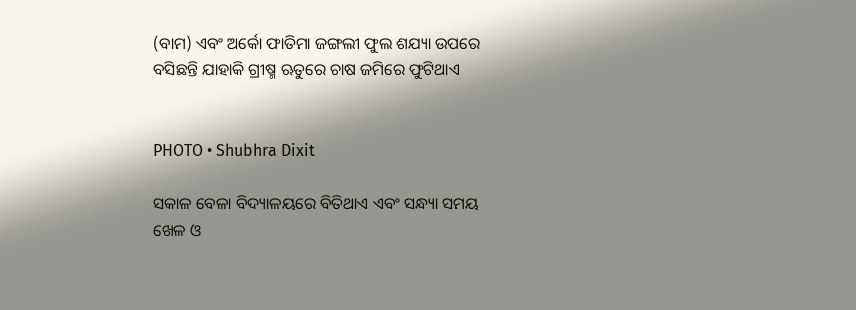(ବାମ) ଏବଂ ଅର୍କୋ ଫାତିମା ଜଙ୍ଗଲୀ ଫୁଲ ଶଯ୍ୟା ଉପରେ ବସିଛନ୍ତି ଯାହାକି ଗ୍ରୀଷ୍ମ ଋତୁରେ ଚାଷ ଜମିରେ ଫୁଟିଥାଏ


PHOTO • Shubhra Dixit

ସକାଳ ବେଳା ବିଦ୍ୟାଳୟରେ ବିତିଥାଏ ଏବଂ ସନ୍ଧ୍ୟା ସମୟ ଖେଳ ଓ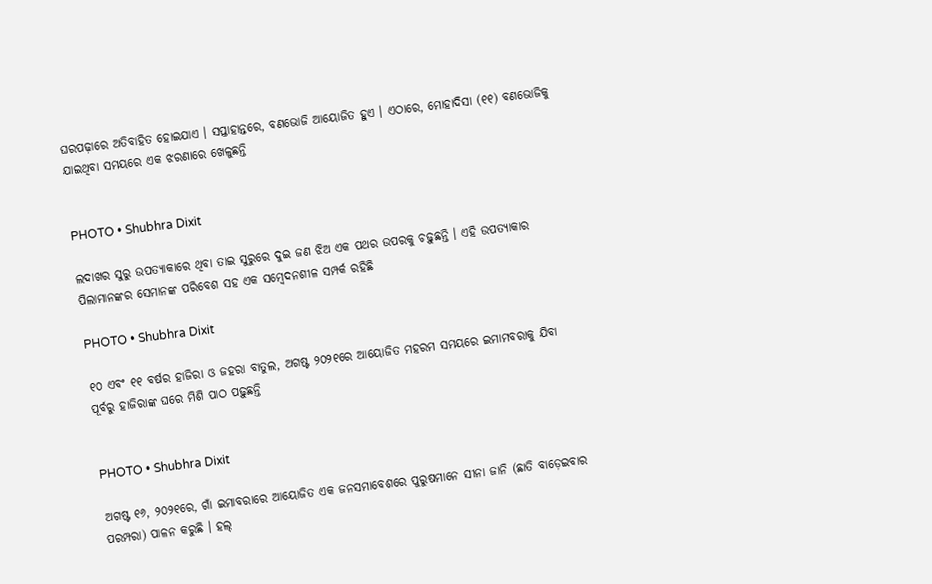ଘରପଢ଼ାରେ ଅତିବାହିତ ହୋଇଯାଏ । ସପ୍ତାହାନ୍ତରେ, ବଣଭୋଜି ଆୟୋଜିତ ହୁଏ । ଏଠାରେ, ମୋହାଦିସା (୧୧) ବଣଭୋଜିକୁ ଯାଇଥିବା ସମୟରେ ଏକ ଝରଣାରେ ଖେଳୁଛନ୍ତି


PHOTO • Shubhra Dixit

ଲଦାଖର ସୁରୁ ଉପତ୍ୟାକାରେ ଥିବା ତାଇ ସୁରୁରେ ଦୁଇ ଜଣ ଝିଅ ଏକ ପଥର ଉପରକୁ ଚଢ଼ୁଛନ୍ତି । ଏହି ଉପତ୍ୟାକାର ପିଲାମାନଙ୍କର ସେମାନଙ୍କ ପରିବେଶ ସହ ଏକ ସମ୍ବେଦନଶୀଳ ସମ୍ପର୍କ ରହିଛି

PHOTO • Shubhra Dixit

୧୦ ଏବଂ ୧୧ ବର୍ଷର ହାଜିରା ଓ ଜହରା ବାତୁଲ, ଅଗଷ୍ଟ ୨୦୨୧ରେ ଆୟୋଜିତ ମହରମ ସମୟରେ ଇମାମବରାକୁ ଯିବା ପୂର୍ବରୁ ହାଜିରାଙ୍କ ଘରେ ମିଶି ପାଠ ପଢ଼ୁଛନ୍ତି


PHOTO • Shubhra Dixit

ଅଗଷ୍ଟ ୧୬, ୨୦୨୧ରେ, ଗାଁ ଇମାବରାରେ ଆୟୋଜିତ ଏକ ଜନସମାବେଶରେ ପୁରୁଷମାନେ ସୀନା ଜାନି (ଛାତି ବାଡ଼େଇବାର ପରମ୍ପରା) ପାଳନ କରୁଛି । ହଲ୍‌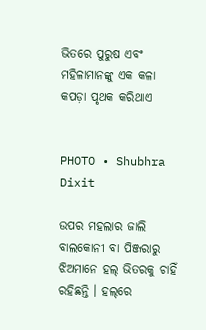ଭିତରେ ପୁରୁଷ ଏବଂ ମହିଳାମାନଙ୍କୁ ଏକ କଳା କପଡ଼ା ପୃଥକ କରିଥାଏ


PHOTO • Shubhra Dixit

ଉପର ମହଲାର ଜାଲି ବାଲକୋନୀ ବା ପିଞ୍ଜରାରୁ ଝିଅମାନେ ହଲ୍‌ ଭିତରକୁ ଚାହିଁ ରହିଛନ୍ତି । ହଲ୍‌ରେ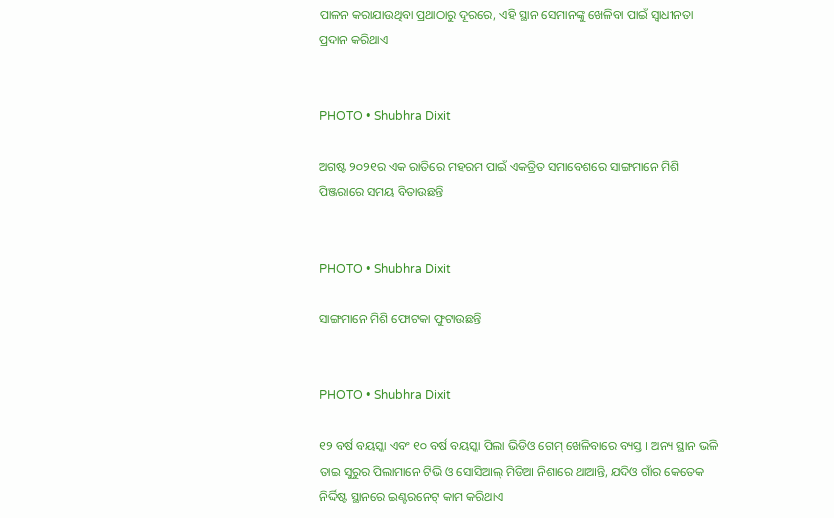ପାଳନ କରାଯାଉଥିବା ପ୍ରଥାଠାରୁ ଦୂରରେ, ଏହି ସ୍ଥାନ ସେମାନଙ୍କୁ ଖେଳିବା ପାଇଁ ସ୍ୱାଧୀନତା ପ୍ରଦାନ କରିଥାଏ


PHOTO • Shubhra Dixit

ଅଗଷ୍ଟ ୨୦୨୧ର ଏକ ରାତିରେ ମହରମ ପାଇଁ ଏକତ୍ରିତ ସମାବେଶରେ ସାଙ୍ଗମାନେ ମିଶି ପିଞ୍ଜରାରେ ସମୟ ବିତାଉଛନ୍ତି


PHOTO • Shubhra Dixit

ସାଙ୍ଗମାନେ ମିଶି ଫୋଟକା ଫୁଟାଉଛନ୍ତି


PHOTO • Shubhra Dixit

୧୨ ବର୍ଷ ବୟସ୍କା ଏବଂ ୧୦ ବର୍ଷ ବୟସ୍କା ପିଲା ଭିଡିଓ ଗେମ୍‌ ଖେଳିବାରେ ବ୍ୟସ୍ତ । ଅନ୍ୟ ସ୍ଥାନ ଭଳି ତାଇ ସୁରୁର ପିଲାମାନେ ଟିଭି ଓ ସୋସିଆଲ୍‌ ମିଡିଆ ନିଶାରେ ଥାଆନ୍ତି, ଯଦିଓ ଗାଁର କେତେକ ନିର୍ଦ୍ଦିଷ୍ଟ ସ୍ଥାନରେ ଇଣ୍ଟରନେଟ୍‌ କାମ କରିଥାଏ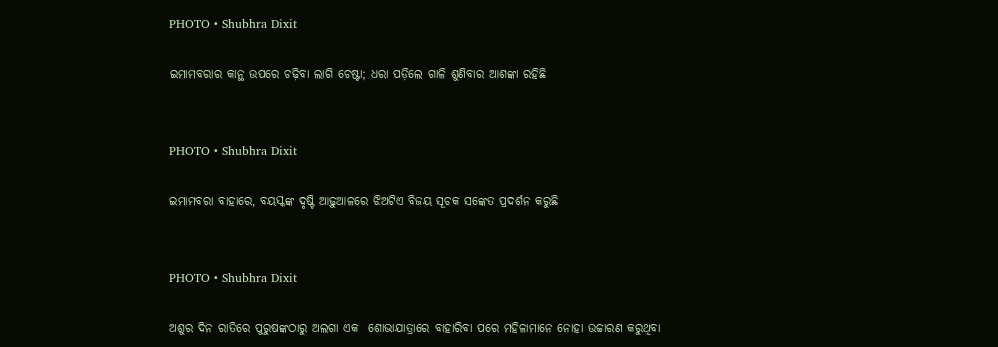PHOTO • Shubhra Dixit

ଇମାମବରାର କାନ୍ଥ ଉପରେ ଚଢ଼ିବା ଲାଗି ଚେଷ୍ଟା; ଧରା ପଡ଼ିଲେ ଗାଳି ଶୁଣିବାର ଆଶଙ୍କା ରହିଛି


PHOTO • Shubhra Dixit

ଇମାମବରା ବାହାରେ, ବୟସ୍କଙ୍କ ଦୃଷ୍ଟି ଆଢ଼ୁଆଳରେ ଝିଅଟିଏ ବିଜୟ ସୂଚକ ସଙ୍କେତ ପ୍ରଦର୍ଶନ କରୁଛି


PHOTO • Shubhra Dixit

ଅଶୁର ଦିନ ରାତିରେ ପୁରୁଷଙ୍କଠାରୁ ଅଲଗା ଏକ  ଶୋଭାଯାତ୍ରାରେ ବାହାରିବା ପରେ ମହିଳାମାନେ ନୋହା ଉଚ୍ଚାରଣ କରୁଥିବା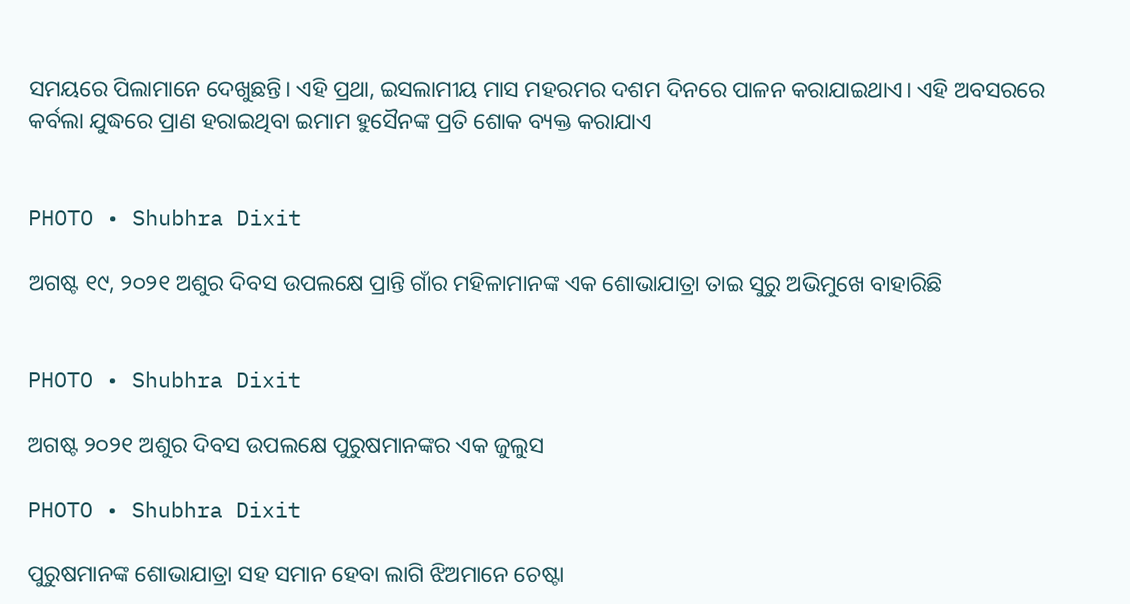ସମୟରେ ପିଲାମାନେ ଦେଖୁଛନ୍ତି। ଏହି ପ୍ରଥା, ଇସଲାମୀୟ ମାସ ମହରମର ଦଶମ ଦିନରେ ପାଳନ କରାଯାଇଥାଏ। ଏହି ଅବସରରେ କର୍ବଲା ଯୁଦ୍ଧରେ ପ୍ରାଣ ହରାଇଥିବା ଇମାମ ହୁସୈନଙ୍କ ପ୍ରତି ଶୋକ ବ୍ୟକ୍ତ କରାଯାଏ


PHOTO • Shubhra Dixit

ଅଗଷ୍ଟ ୧୯, ୨୦୨୧ ଅଶୁର ଦିବସ ଉପଲକ୍ଷେ ପ୍ରାନ୍ତି ଗାଁର ମହିଳାମାନଙ୍କ ଏକ ଶୋଭାଯାତ୍ରା ତାଇ ସୁରୁ ଅଭିମୁଖେ ବାହାରିଛି


PHOTO • Shubhra Dixit

ଅଗଷ୍ଟ ୨୦୨୧ ଅଶୁର ଦିବସ ଉପଲକ୍ଷେ ପୁରୁଷମାନଙ୍କର ଏକ ଜୁଲୁସ

PHOTO • Shubhra Dixit

ପୁରୁଷମାନଙ୍କ ଶୋଭାଯାତ୍ରା ସହ ସମାନ ହେବା ଲାଗି ଝିଅମାନେ ଚେଷ୍ଟା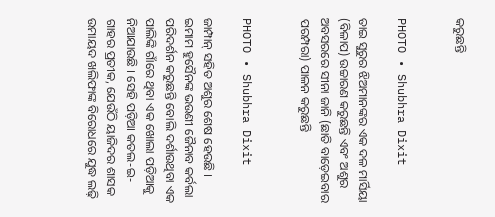କରୁଛନ୍ତି


PHOTO • Shubhra Dixit

ତାଇ ସୁରୁର ଝିଅମାନଙ୍କର ଏକ ଦଳ ମାର୍ସିୟା (ବିଳାପ) ଉଚ୍ଚାରଣ କରୁଛନ୍ତି ଏବଂ ଅଶୁର ଅବସରରେ ସୀନା ଜାନି (ଛାତି ବାଡ଼େଇବାର ପରମ୍ପରା) ପାଳନ କରୁଛନ୍ତି


PHOTO • Shubhra Dixit

ଜାମ୍ପାନ୍‌ ସହିତ ଅଶୁର ଶେଷ ହେଉଛି । ଇମାମ ହୁସୈନଙ୍କ ଭଉଣୀ ଜୈନାବ କର୍ବଲା ପରିଦର୍ଶନ କରୁଛନ୍ତି ବୋଲି ଦର୍ଶାଉଥିବା ଏକ ପାଲିଙ୍କି ଗାଁରେ ଥିବା ଏକ ଖୋଲା ପଡ଼ିଆକୁ ନିଆଯାଉଛି । ସେହି ପଡ଼ିଆ କତଲ-ଇ-ଗାହର ପ୍ରତୀକ, ଯେଉଁଠି ୟାଜିଦର ଶାସକ ଉମାୟଦ ଖଲିଫାଙ୍କ ବିରୋଧରେ ଯୁଦ୍ଧ ଲଢ଼ି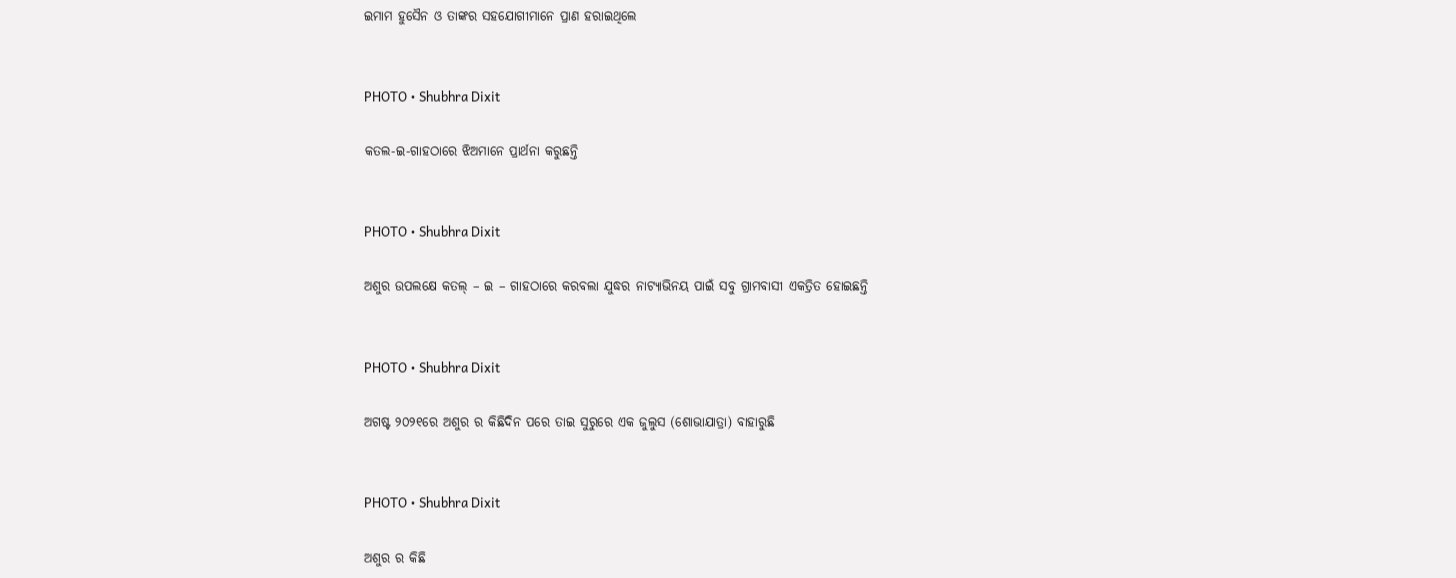ଇମାମ ହୁସୈନ ଓ ତାଙ୍କର ସହଯୋଗୀମାନେ ପ୍ରାଣ ହରାଇଥିଲେ


PHOTO • Shubhra Dixit

କତଲ-ଇ-ଗାହଠାରେ ଝିଅମାନେ ପ୍ରାର୍ଥନା କରୁଛନ୍ତି


PHOTO • Shubhra Dixit

ଅଶୁର ଉପଲକ୍ଷେ କତଲ୍‌ – ଇ – ଗାହଠାରେ କରବଲା ଯୁଦ୍ଧର ନାଟ୍ୟାଭିନୟ ପାଇଁ ସବୁ ଗ୍ରାମବାସୀ ଏକତ୍ରିତ ହୋଇଛନ୍ତି


PHOTO • Shubhra Dixit

ଅଗଷ୍ଟ ୨୦୨୧ରେ ଅଶୁର ର କିଛିଦିନ ପରେ ତାଇ ସୁରୁରେ ଏକ ଜୁଲୁସ (ଶୋଭାଯାତ୍ରା) ବାହାରୁଛି


PHOTO • Shubhra Dixit

ଅଶୁର ର କିଛି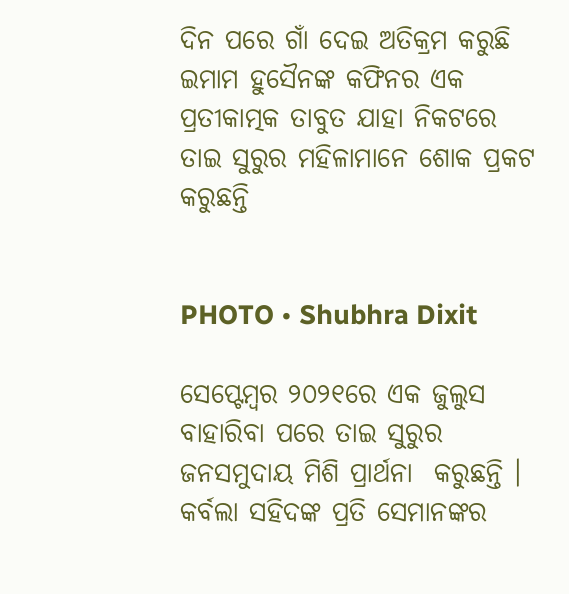ଦିନ ପରେ ଗାଁ ଦେଇ ଅତିକ୍ରମ କରୁଛି ଇମାମ ହୁସୈନଙ୍କ କଫିନର ଏକ ପ୍ରତୀକାତ୍ମକ ତାବୁତ ଯାହା ନିକଟରେ ତାଇ ସୁରୁର ମହିଳାମାନେ ଶୋକ ପ୍ରକଟ କରୁଛନ୍ତି


PHOTO • Shubhra Dixit

ସେପ୍ଟେମ୍ବର ୨୦୨୧ରେ ଏକ ଜୁଲୁସ ବାହାରିବା ପରେ ତାଇ ସୁରୁର ଜନସମୁଦାୟ ମିଶି ପ୍ରାର୍ଥନା  କରୁଛନ୍ତି । କର୍ବଲା ସହିଦଙ୍କ ପ୍ରତି ସେମାନଙ୍କର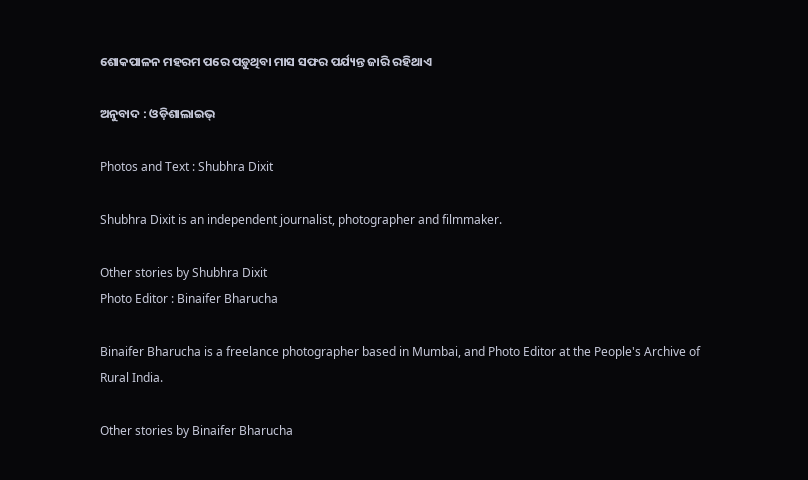ଶୋକପାଳନ ମହରମ ପରେ ପଡ଼ୁଥିବା ମାସ ସଫର ପର୍ଯ୍ୟନ୍ତ ଜାରି ରହିଥାଏ

ଅନୁବାଦ : ଓଡ଼ିଶାଲାଇଭ୍‍

Photos and Text : Shubhra Dixit

Shubhra Dixit is an independent journalist, photographer and filmmaker.

Other stories by Shubhra Dixit
Photo Editor : Binaifer Bharucha

Binaifer Bharucha is a freelance photographer based in Mumbai, and Photo Editor at the People's Archive of Rural India.

Other stories by Binaifer Bharucha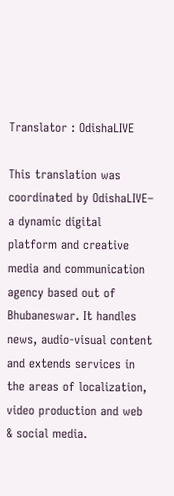Translator : OdishaLIVE

This translation was coordinated by OdishaLIVE– a dynamic digital platform and creative media and communication agency based out of Bhubaneswar. It handles news, audio-visual content and extends services in the areas of localization, video production and web & social media.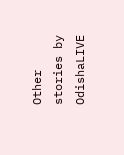Other stories by OdishaLIVE